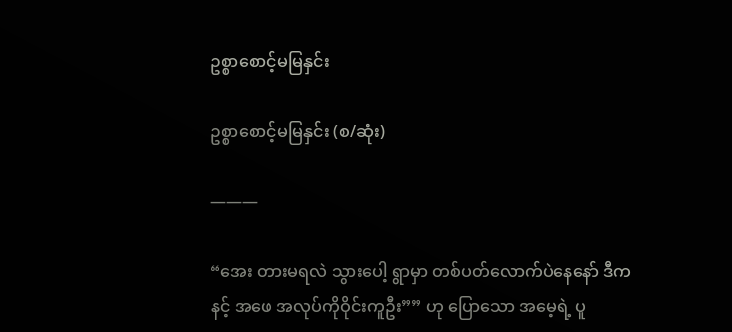ဥစ္စာစောင့်မမြနှင်း

ဥစ္စာစောင့်မမြနှင်း (စ/ဆုံး)

———

“အေး တားမရလဲ သွားပေါ့ ရွာမှာ တစ်ပတ်လောက်ပဲနေနော် ဒီက နင့် အဖေ အလုပ်ကိုဝိုင်းကူဦး”” ဟု ပြောသော အမေ့ရဲ့ ပူ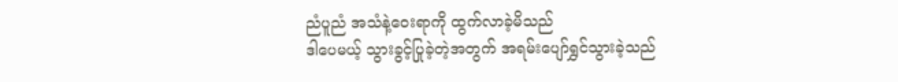ညံပူညံ အသံနဲ့ဝေးရာကို ထွက်လာခဲ့မိသည်
ဒါပေမယ့် သွားခွင့်ပြုခဲ့တဲ့အတွက် အရမ်းပျော်ရွှင်သွားခဲ့သည်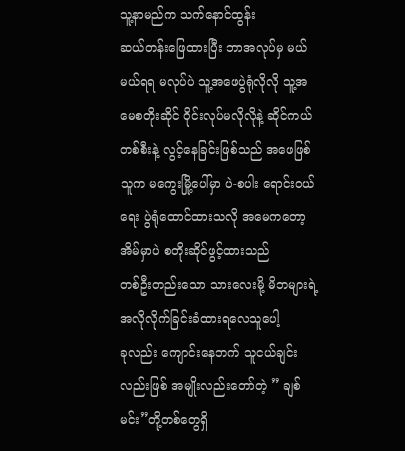သူ့နာမည်က သက်နောင်ထွန်း
ဆယ်တန်းဖြေထားပြီး ဘာအလုပ်မှ မယ်မယ်ရရ မလုပ်ပဲ သူ့အဖေပွဲရုံလိုလို သူ့အမေစတိုးဆိုင် ဝိုင်းလုပ်မလိုလိုနဲ့ ဆိုင်ကယ်တစ်စီးနဲ့ လွင့်နေခြင်းဖြစ်သည် အဖေဖြစ်သူက မကွေးမြို့ပေါ်မှာ ပဲ-စပါး ရောင်းဝယ်ရေး ပွဲရုံထောင်ထားသလို အမေကတော့ အိမ်မှာပဲ စတိုးဆိုင်ဖွင့်ထားသည်
တစ်ဦးတည်းသော သားလေးမို့ မိဘများရဲ့ အလိုလိုက်ခြင်းခံထားရလေသူပေါ့
ခုလည်း ကျောင်းနေဘက် သူငယ်ချင်းလည်းဖြစ် အမျိုးလည်းတော်တဲ့ ” ချစ်မင်း”တို့တစ်တွေရှိ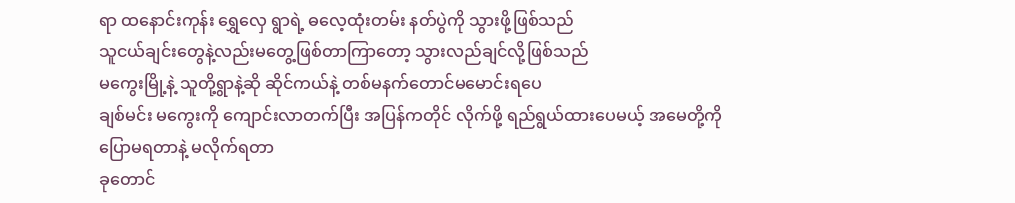ရာ ထနောင်းကုန်း ရွှေလှေ ရွာရဲ့ ဓလေ့ထုံးတမ်း နတ်ပွဲကို သွားဖို့ဖြစ်သည်
သူငယ်ချင်းတွေနဲ့လည်းမတွေ့ဖြစ်တာကြာတော့ သွားလည်ချင်လို့ဖြစ်သည်
မကွေးမြို့နဲ့ သူတို့ရွာနဲ့ဆို ဆိုင်ကယ်နဲ့ တစ်မနက်တောင်မမောင်းရပေ
ချစ်မင်း မကွေးကို ကျောင်းလာတက်ပြီး အပြန်ကတိုင် လိုက်ဖို့ ရည်ရွယ်ထားပေမယ့် အမေတို့ကိုပြောမရတာနဲ့ မလိုက်ရတာ
ခုတောင်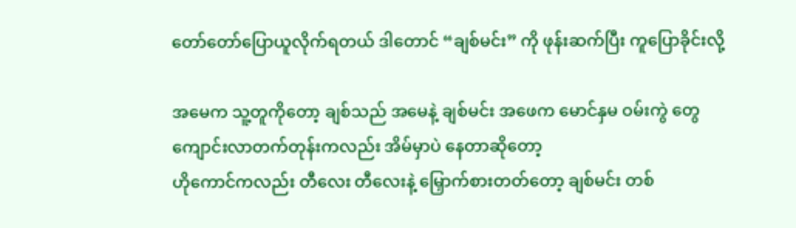တော်တော်ပြောယူလိုက်ရတယ် ဒါတောင် “ချစ်မင်း” ကို ဖုန်းဆက်ပြီး ကူပြောခိုင်းလို့

အမေက သူ့တူကိုတော့ ချစ်သည် အမေနဲ့ ချစ်မင်း အဖေက မောင်နှမ ဝမ်းကွဲ တွေ ကျောင်းလာတက်တုန်းကလည်း အိမ်မှာပဲ နေတာဆိုတော့
ဟိုကောင်ကလည်း တီလေး တီလေးနဲ့ မြှောက်စားတတ်တော့ ချစ်မင်း တစ်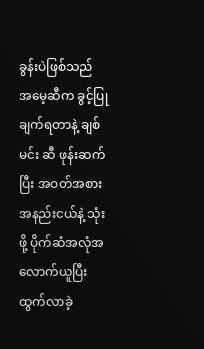ခွန်းပဲဖြစ်သည်
အမေ့ဆီက ခွင့်ပြုချက်ရတာနဲ့ ချစ်မင်း ဆီ ဖုန်းဆက်ပြီး အဝတ်အစား အနည်းငယ်နဲ့ သုံးဖို့ ပိုက်ဆံအလုံအလောက်ယူပြီး ထွက်လာခဲ့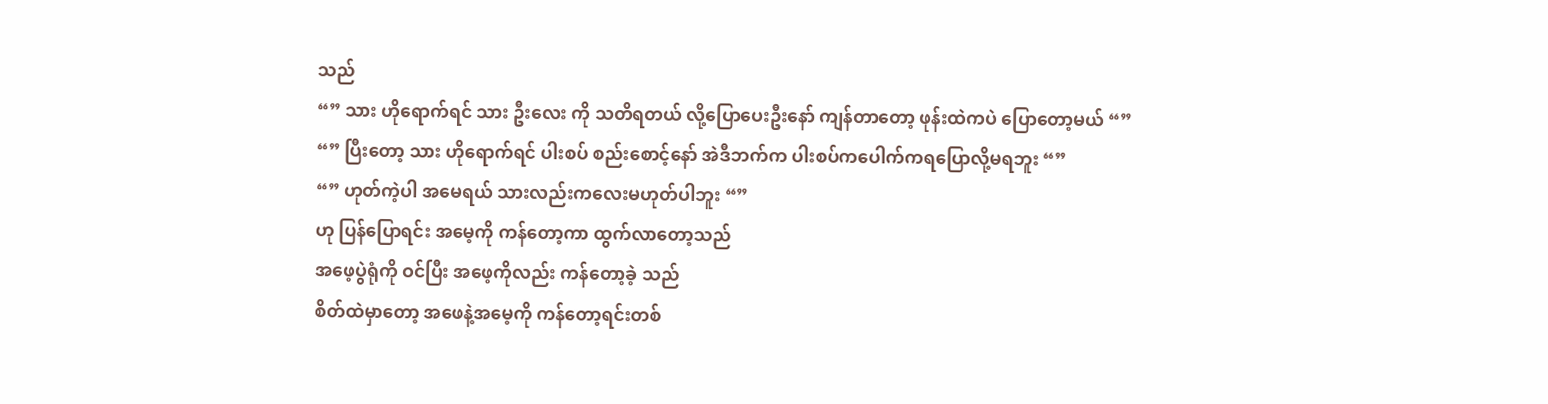သည်
“” သား ဟိုရောက်ရင် သား ဦးလေး ကို သတိရတယ် လို့ပြောပေးဦးနော် ကျန်တာတော့ ဖုန်းထဲကပဲ ပြောတော့မယ် “”
“” ပြီးတော့ သား ဟိုရောက်ရင် ပါးစပ် စည်းစောင့်နော် အဲဒီဘက်က ပါးစပ်ကပေါက်ကရပြောလို့မရဘူး “”
“” ဟုတ်ကဲ့ပါ အမေရယ် သားလည်းကလေးမဟုတ်ပါဘူး “”
ဟု ပြန်ပြောရင်း အမေ့ကို ကန်တော့ကာ ထွက်လာတော့သည်
အဖေ့ပွဲရုံကို ဝင်ပြီး အဖေ့ကိုလည်း ကန်တော့ခဲ့ သည်
စိတ်ထဲမှာတော့ အဖေနဲ့အမေ့ကို ကန်တော့ရင်းတစ်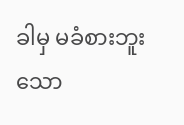ခါမှ မခံစားဘူးသော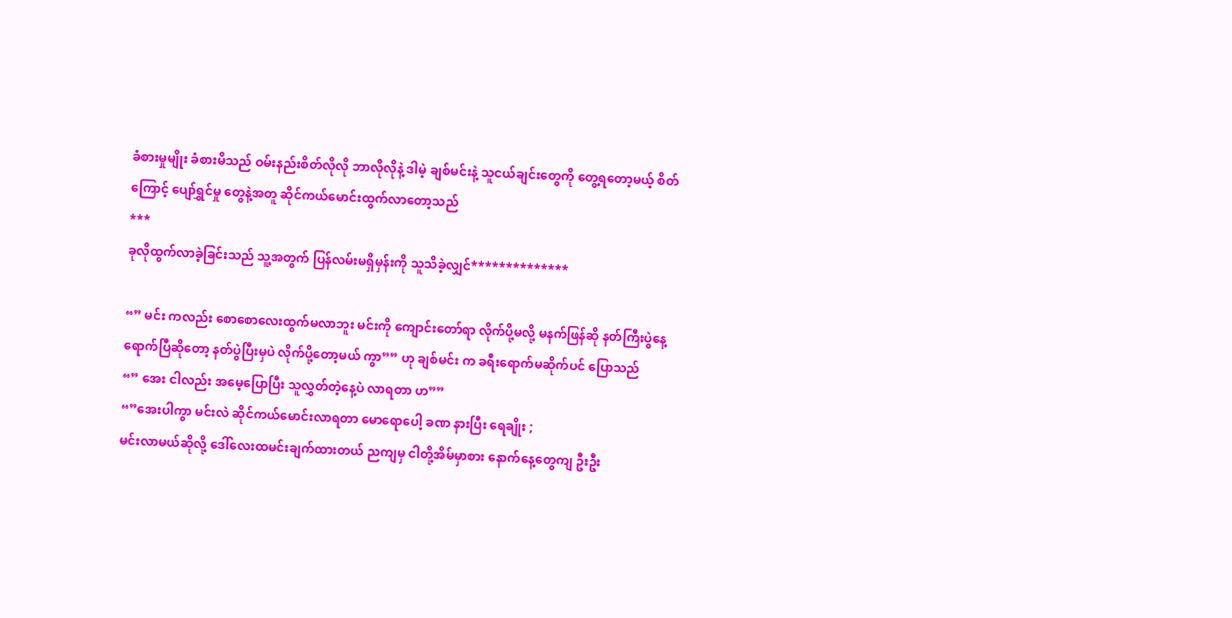ခံစားမှုမျိုး ခံစားမိသည် ဝမ်းနည်းစိတ်လိုလို ဘာလိုလိုနဲ့ ဒါမဲ့ ချစ်မင်းနဲ့ သူငယ်ချင်းတွေကို တွေ့ရတော့မယ့် စိတ်ကြောင့် ပျော်ရွှင်မှု တွေနဲ့အတူ ဆိုင်ကယ်မောင်းထွက်လာတော့သည်
***
ခုလိုထွက်လာခဲ့ခြင်းသည် သူ့အတွက် ပြန်လမ်းမရှိမှန်းကို သူသိခဲ့လျှင်**************

“” မင်း ကလည်း စောစောလေးထွက်မလာဘူး မင်းကို ကျောင်းတော်ရာ လိုက်ပို့မလို့ မနက်ဖြန်ဆို နတ်ကြီးပွဲနေ့ရောက်ပြီဆိုတော့ နတ်ပွဲပြီးမှပဲ လိုက်ပို့တော့မယ် ကွာ”” ဟု ချစ်မင်း က ခရီးရောက်မဆိုက်ပင် ပြောသည်
“” အေး ငါလည်း အမေ့ပြောပြီး သူလွှတ်တဲ့နေ့ပဲ လာရတာ ဟ””
“”အေးပါကွာ မင်းလဲ ဆိုင်ကယ်မောင်းလာရတာ မောရောပေါ့ ခဏ နားပြီး ရေချိုး ;
မင်းလာမယ်ဆိုလို့ ဒေါ်လေးထမင်းချက်ထားတယ် ညကျမှ ငါတို့အိမ်မှာစား နောက်နေ့တွေကျ ဦးဦး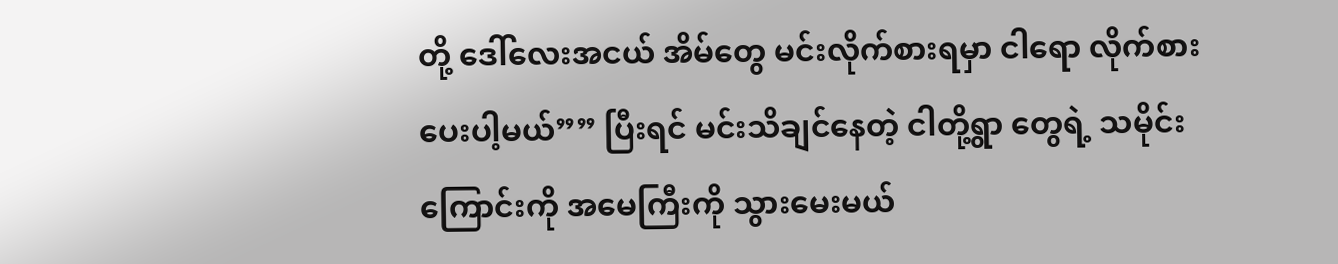တို့ ဒေါ်လေးအငယ် အိမ်တွေ မင်းလိုက်စားရမှာ ငါရော လိုက်စားပေးပါ့မယ်”” ပြီးရင် မင်းသိချင်နေတဲ့ ငါတို့ရွာ တွေရဲ့ သမိုင်းကြောင်းကို အမေကြီးကို သွားမေးမယ်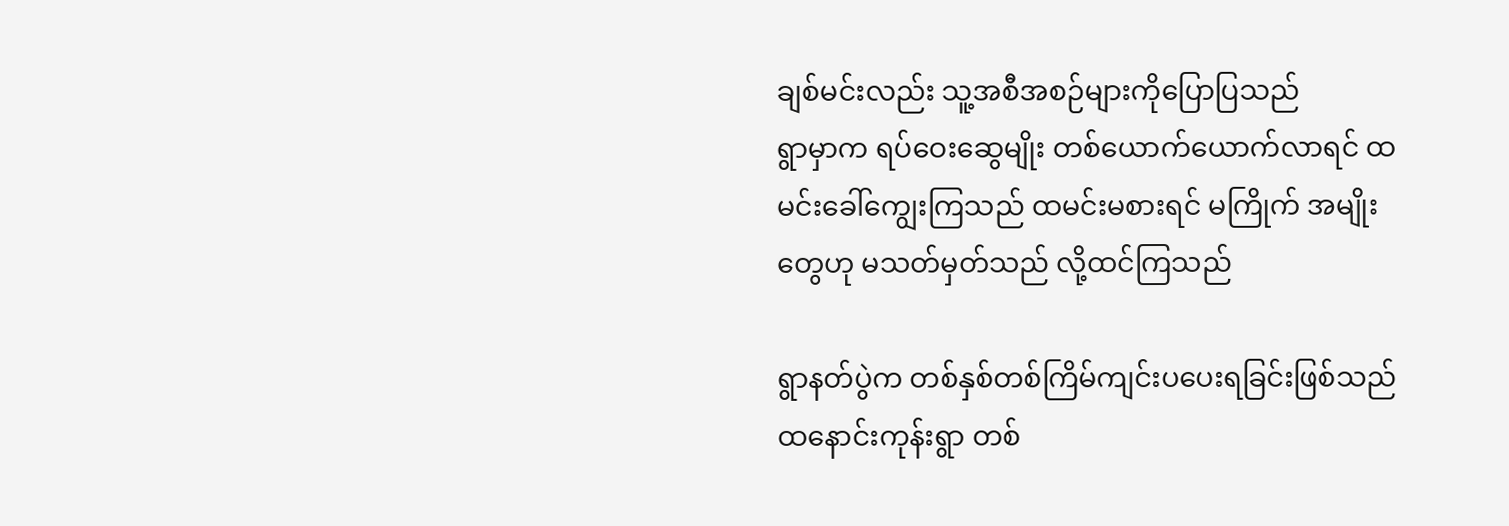ချစ်မင်းလည်း သူ့အစီအစဉ်များကိုပြောပြသည်
ရွာမှာက ရပ်ဝေးဆွေမျိုး တစ်ယောက်ယောက်လာရင် ထမင်းခေါ်ကျွေးကြသည် ထမင်းမစားရင် မကြိုက် အမျိုးတွေဟု မသတ်မှတ်သည် လို့ထင်ကြသည်

ရွာနတ်ပွဲက တစ်နှစ်တစ်ကြိမ်ကျင်းပပေးရခြင်းဖြစ်သည် ထနောင်းကုန်းရွာ တစ်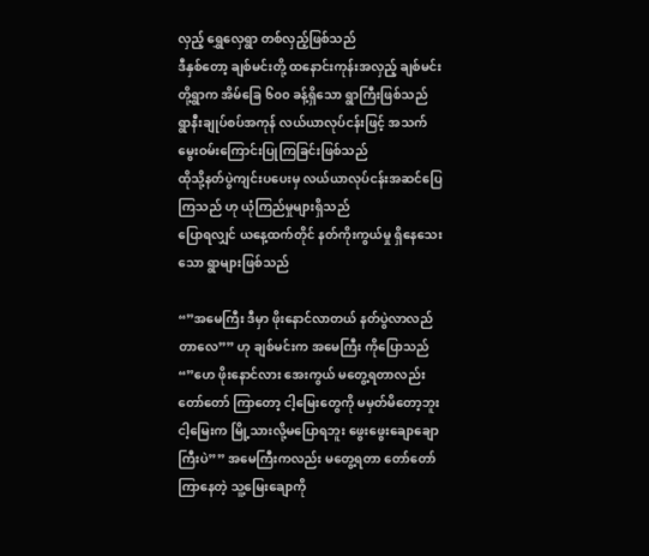လှည့် ရွှေလှေရွာ တစ်လှည့်ဖြစ်သည်
ဒီနှစ်တော့ ချစ်မင်းတို့ ထနောင်းကုန်းအလှည့် ချစ်မင်းတို့ရွာက အိမ်ခြေ ၆၀၀ ခန့်ရှိသော ရွာကြီးဖြစ်သည်
ရွာနီးချုပ်စပ်အကုန် လယ်ယာလုပ်ငန်းဖြင့် အသက်မွေးဝမ်းကြောင်းပြုကြခြင်းဖြစ်သည်
ထိုသို့နတ်ပွဲကျင်းပပေးမှ လယ်ယာလုပ်ငန်းအဆင်ပြေကြသည် ဟု ယုံကြည်မှုများရှိသည်
ပြောရလျှင် ယနေ့ထက်တိုင် နတ်ကိုးကွယ်မှု ရှိနေသေးသော ရွာများဖြစ်သည်

“”အမေကြီး ဒီမှာ ဖိုးနောင်လာတယ် နတ်ပွဲလာလည်တာလေ”” ဟု ချစ်မင်းက အမေကြီး ကိုပြောသည်
“”ဟေ ဖိုးနောင်လား အေးကွယ် မတွေ့ရတာလည်းတော်တော် ကြာတော့ ငါ့မြေးတွေကို မမှတ်မိတော့ဘူး ငါ့မြေးက မြို့သားလို့မပြောရဘူး ဖွေးဖွေးချောချောကြီးပဲ”” အမေကြီးကလည်း မတွေ့ရတာ တော်တော်ကြာနေတဲ့ သူ့မြေးချောကို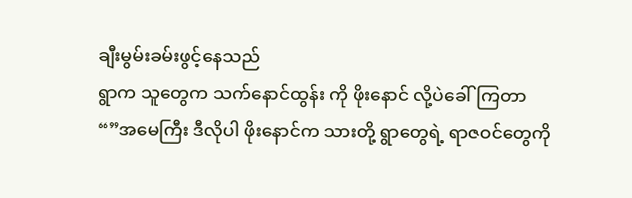ချီးမွမ်းခမ်းဖွင့်နေသည်
ရွာက သူတွေက သက်နောင်ထွန်း ကို ဖိုးနောင် လို့ပဲခေါ်ကြတာ
“”အမေကြီး ဒီလိုပါ ဖိုးနောင်က သားတို့ ရွာတွေရဲ့ ရာဇဝင်တွေကို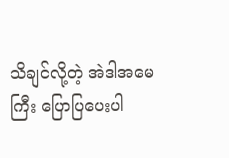သိချင်လို့တဲ့ အဲဒါအမေကြီး ပြောပြပေးပါ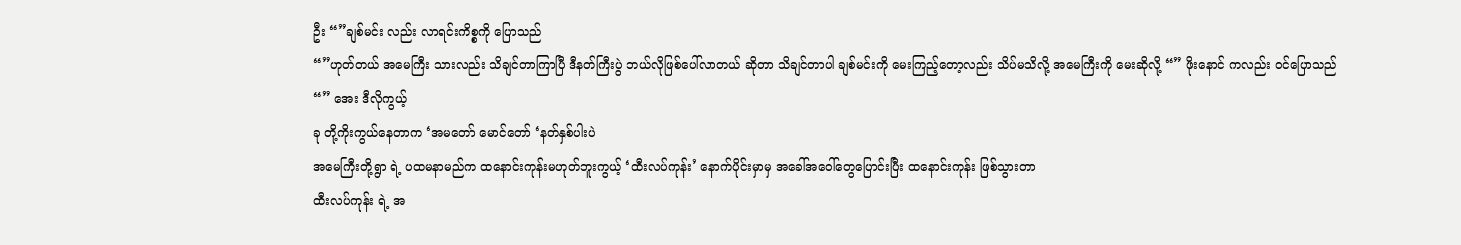ဦး “”ချစ်မင်း လည်း လာရင်းကိစ္စကို ပြောသည်
“”ဟုတ်တယ် အမေကြီး သားလည်း သိချင်တာကြာပြီ ဒီနတ်ကြီးပွဲ ဘယ်လိုဖြစ်ပေါ်လာတယ် ဆိုတာ သိချင်တာပါ ချစ်မင်းကို မေးကြည့်တော့လည်း သိပ်မသိလို့ အမေကြီးကို မေးဆိုလို့ “” ဖိုးနောင် ကလည်း ဝင်ပြောသည်
“” အေး ဒီလိုကွယ့်
ခု တို့ကိုးကွယ်နေတာက ‘အမတော် မောင်တော် ‘နတ်နှစ်ပါးပဲ
အမေကြီးတို့ရွာ ရဲ့ ပထမနာမည်က ထနောင်းကုန်းမဟုတ်ဘူးကွယ့် ‘ထီးလပ်ကုန်း’ နောက်ပိုင်းမှာမှ အခေါ်အဝေါ်တွေပြောင်းပြီး ထနောင်းကုန်း ဖြစ်သွားတာ
ထီးလပ်ကုန်း ရဲ့ အ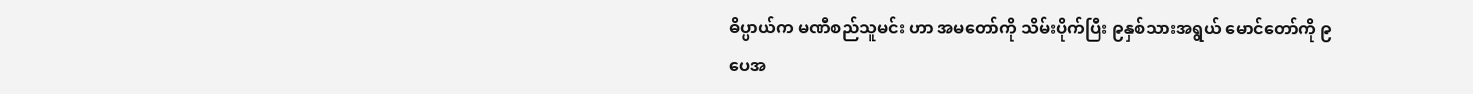ဓိပ္ပာယ်က မဏီစည်သူမင်း ဟာ အမတော်ကို သိမ်းပိုက်ပြီး ၉နှစ်သားအရွယ် မောင်တော်ကို ၉ပေအ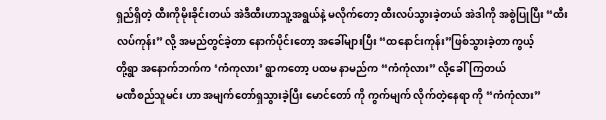ရှည်ရှိတဲ့ ထီးကိုမိုးခိုင်းတယ် အဲဒီထီးဟာသူ့အရွယ်နဲ့ မလိုက်တော့ ထီးလပ်သွားခဲ့တယ် အဲဒါကို အစွဲပြုပြီး “ထီးလပ်ကုန်း” လို့ အမည်တွင်ခဲ့တာ နောက်ပိုင်းတော့ အခေါ်များပြီး “ထနောင်းကုန်း”ဖြစ်သွားခဲ့တာ ကွယ့်
တို့ရွာ အနောက်ဘက်က ‘ကံကုလား’ ရွာကတော့ ပထမ နာမည်က “ကံကုံလား” လို့ခေါ်ကြတယ်
မဏီစည်သူမင်း ဟာ အမျက်တော်ရှသွားခဲ့ပြီး မောင်တော် ကို ကွက်မျက် လိုက်တဲ့နေရာ ကို “ကံကုံလား”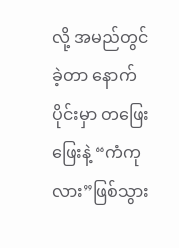လို့ အမည်တွင်ခဲ့တာ နောက်ပိုင်းမှာ တဖြေးဖြေးနဲ့ “ကံကုလား”ဖြစ်သွား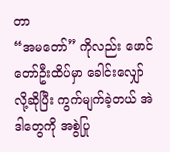တာ
“အမတော်” ကိုလည်း ဖောင်တော်ဦးထိပ်မှာ ခေါင်းလျှော်လို့ဆိုပြီး ကွက်မျက်ခဲ့တယ် အဲဒါတွေကို အစွဲပြု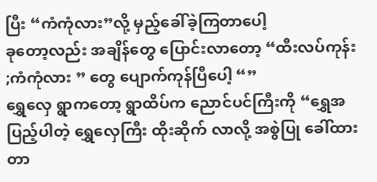ပြီး “ကံကုံလား”လို့ မှည့်ခေါ်ခဲ့ကြတာပေါ့
ခုတော့လည်း အချိန်တွေ ပြောင်းလာတော့ “ထီးလပ်ကုန်း ;ကံကုံလား ” တွေ ပျောက်ကုန်ပြီပေါ့ “”
ရွှေလှေ ရွာကတော့ ရွာထိပ်က ညောင်ပင်ကြီးကို “ရွှေအပြည့်ပါတဲ့ ရွှေလှေကြီး ထိုးဆိုက် လာလို့ အစွဲပြု ခေါ်ထားတာ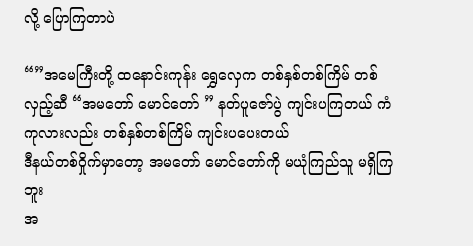လို့ ပြောကြတာပဲ

“”အမေကြီးတို့ ထနောင်းကုန်း ရွှေလှေက တစ်နှစ်တစ်ကြိမ် တစ်လှည့်ဆီ “အမတော် မောင်တော် ” နတ်ပူဇော်ပွဲ ကျင်းပကြတယ် ကံကုလားလည်း တစ်နှစ်တစ်ကြိမ် ကျင်းပပေးတယ်
ဒီနယ်တစ်ဝှိုက်မှာတော့ အမတော် မောင်တော်ကို မယုံကြည်သူ မရှိကြဘူး
အ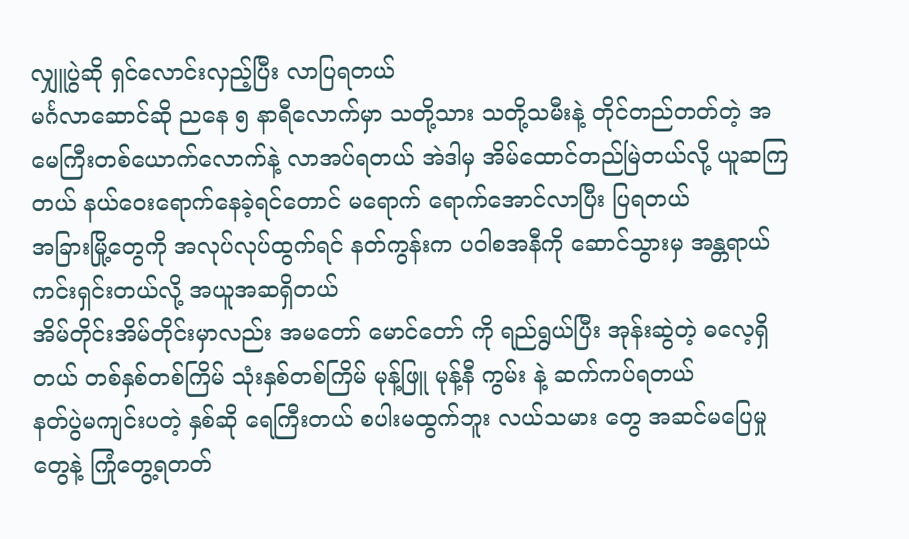လျှူပွဲဆို ရှင်လောင်းလှည့်ပြီး လာပြရတယ်
မင်္ဂလာဆောင်ဆို ညနေ ၅ နာရီလောက်မှာ သတို့သား သတို့သမီးနဲ့ တိုင်တည်တတ်တဲ့ အမေကြီးတစ်ယောက်လောက်နဲ့ လာအပ်ရတယ် အဲဒါမှ အိမ်ထောင်တည်မြဲတယ်လို့ ယူဆကြတယ် နယ်ဝေးရောက်နေခဲ့ရင်တောင် မရောက် ရောက်အောင်လာပြီး ပြရတယ်
အခြားမြို့တွေကို အလုပ်လုပ်ထွက်ရင် နတ်ကွန်းက ပဝါစအနီကို ဆောင်သွားမှ အန္တရာယ်ကင်းရှင်းတယ်လို့ အယူအဆရှိတယ်
အိမ်တိုင်းအိမ်တိုင်းမှာလည်း အမတော် မောင်တော် ကို ရည်ရွယ်ပြီး အုန်းဆွဲတဲ့ ဓလေ့ရှိတယ် တစ်နှစ်တစ်ကြိမ် သုံးနှစ်တစ်ကြိမ် မုန့်ဖြူ မုန့်နီ ကွမ်း နဲ့ ဆက်ကပ်ရတယ်
နတ်ပွဲမကျင်းပတဲ့ နှစ်ဆို ရေကြီးတယ် စပါးမထွက်ဘူး လယ်သမား တွေ အဆင်မပြေမှုတွေနဲ့ ကြုံတွေ့ရတတ်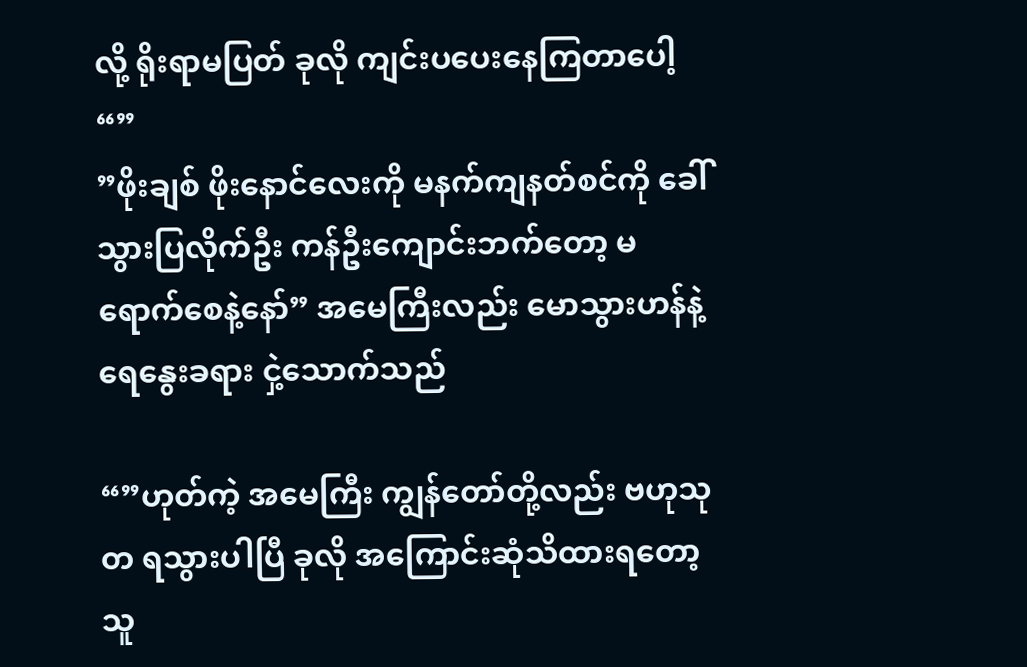လို့ ရိုးရာမပြတ် ခုလို ကျင်းပပေးနေကြတာပေါ့ “”
”ဖိုးချစ် ဖိုးနောင်လေးကို မနက်ကျနတ်စင်ကို ခေါ်သွားပြလိုက်ဦး ကန်ဦးကျောင်းဘက်တော့ မရောက်စေနဲ့နော်” အမေကြီးလည်း မောသွားဟန်နဲ့ ရေနွေးခရား ငှဲ့သောက်သည်

“”ဟုတ်ကဲ့ အမေကြီး ကျွန်တော်တို့လည်း ဗဟုသုတ ရသွားပါပြီ ခုလို အကြောင်းဆုံသိထားရတော့ သူ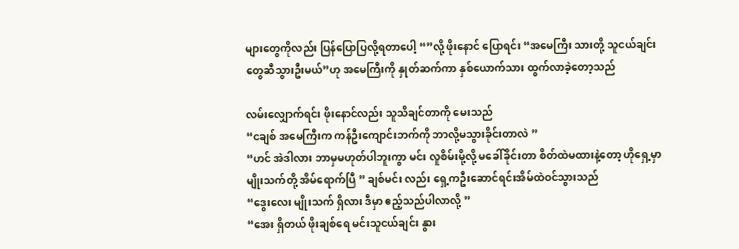များတွေကိုလည်း ပြန်ပြောပြလို့ရတာပေါ့ “”လို့ ဖိုးနောင် ပြောရင်း “အမေကြီး သားတို့ သူငယ်ချင်းတွေဆီသွားဦးမယ်”ဟု အမေကြီးကို နှုတ်ဆက်ကာ နှစ်ယောက်သား ထွက်လာခဲ့တော့သည်

လမ်းလျှောက်ရင်း ဖိုးနောင်လည်း သူသိချင်တာကို မေးသည်
“ငချစ် အမေကြီးက ကန်ဦးကျောင်းဘက်ကို ဘာလို့မသွားခိုင်းတာလဲ ”
“ဟင် အဲဒါလား ဘာမှမဟုတ်ပါဘူးကွာ မင်း လူစိမ်းမို့လို့ မခေါ်ခိုင်းတာ စိတ်ထဲမထားနဲ့တော့ ဟိုရှေ့မှာ မျိုးသက်တို့ အိမ်ရောက်ပြီ ” ချစ်မင်း လည်း ရှေ့ကဦးဆောင်ရင်းအိမ်ထဲဝင်သွားသည်
“ဒွေးလေး မျိုးသက် ရှိလား ဒီမှာ ဧည့်သည်ပါလာလို့ ”
“အေး ရှိတယ် ဖိုးချစ်ရေ မင်းသူငယ်ချင်း နွား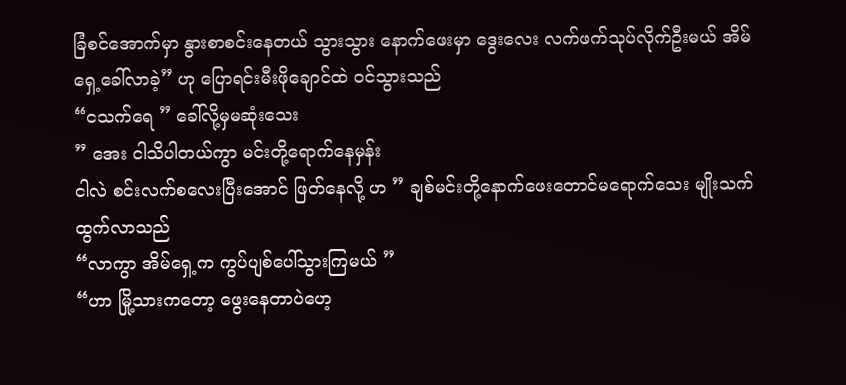ခြံစင်အောက်မှာ နွားစာစင်းနေတယ် သွားသွား နောက်ဖေးမှာ ဒွေးလေး လက်ဖက်သုပ်လိုက်ဦးမယ် အိမ်ရှေ့ခေါ်လာခဲ့” ဟု ပြောရင်းမီးဖိုချောင်ထဲ ဝင်သွားသည်
“ငသက်ရေ ” ခေါ်လို့မှမဆုံးသေး
” အေး ငါသိပါတယ်ကွာ မင်းတို့ရောက်နေမှန်း
ငါလဲ စင်းလက်စလေးပြီးအောင် ဖြတ်နေလို့ ဟ ” ချစ်မင်းတို့နောက်ဖေးတောင်မရောက်သေး မျိုးသက် ထွက်လာသည်
“လာကွာ အိမ်ရှေ့က ကွပ်ပျစ်ပေါ်သွားကြမယ် ”
“ဟာ မြို့သားကတော့ ဖွေးနေတာပဲဟေ့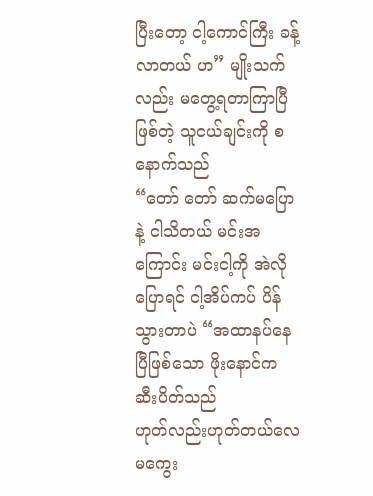ပြီးတော့ ငါ့ကောင်ကြီး ခန့်လာတယ် ဟ” မျိုးသက်လည်း မတွေ့ရတာကြာပြီဖြစ်တဲ့ သူငယ်ချင်းကို စနောက်သည်
“တော် တော် ဆက်မပြောနဲ့ ငါသိတယ် မင်းအကြောင်း မင်းငါ့ကို အဲလိုပြောရင် ငါ့အိပ်ကပ် ပိန်သွားတာပဲ “အထာနပ်နေပြီဖြစ်သော ဖိုးနောင်က ဆီးပိတ်သည်
ဟုတ်လည်းဟုတ်တယ်လေ မကွေး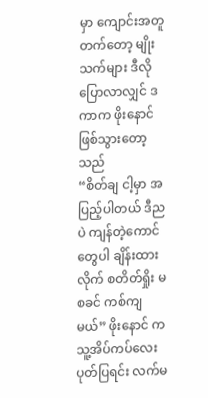မှာ ကျောင်းအတူတက်တော့ မျိုးသက်များ ဒီလိုပြောလာလျှင် ဒကာက ဖိုးနောင်ဖြစ်သွားတော့သည်
“စိတ်ချ ငါ့မှာ အပြည့်ပါတယ် ဒီညပဲ ကျန်တဲ့ကောင်တွေပါ ချိန်းထားလိုက် စတိတ်ရှိုး မစခင် ကစ်ကျမယ်” ဖိုးနောင် က သူ့အိပ်ကပ်လေး ပုတ်ပြရင်း လက်မ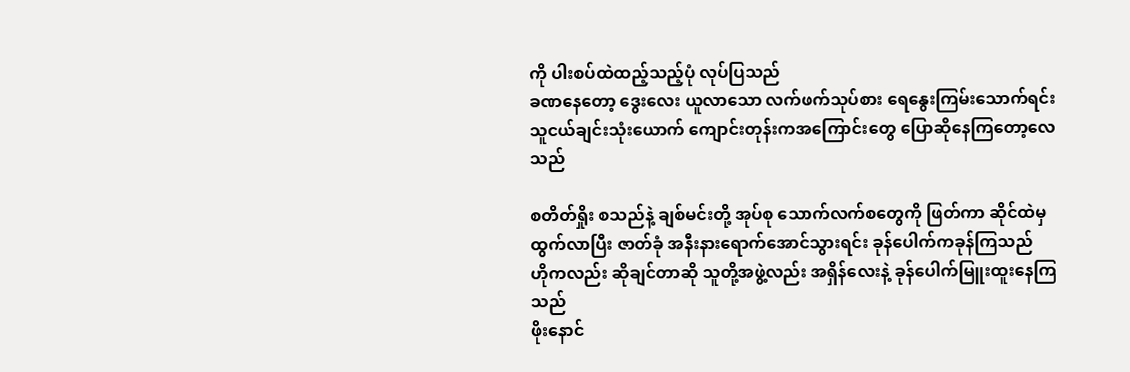ကို ပါးစပ်ထဲထည့်သည့်ပုံ လုပ်ပြသည်
ခဏနေတော့ ဒွေးလေး ယူလာသော လက်ဖက်သုပ်စား ရေနွေးကြမ်းသောက်ရင်း သူငယ်ချင်းသုံးယောက် ကျောင်းတုန်းကအကြောင်းတွေ ပြောဆိုနေကြတော့လေသည်

စတိတ်ရှိုး စသည်နဲ့ ချစ်မင်းတို့ အုပ်စု သောက်လက်စတွေကို ဖြတ်ကာ ဆိုင်ထဲမှ ထွက်လာပြီး ဇာတ်ခုံ အနီးနားရောက်အောင်သွားရင်း ခုန်ပေါက်ကခုန်ကြသည်
ဟိုကလည်း ဆိုချင်တာဆို သူတို့အဖွဲ့လည်း အရှိန်လေးနဲ့ ခုန်ပေါက်မြူးထူးနေကြသည်
ဖိုးနောင်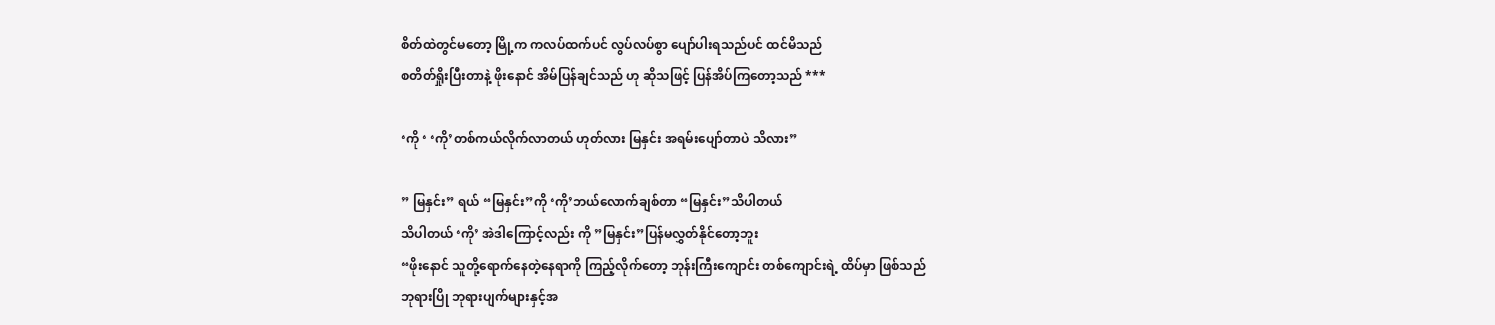စိတ်ထဲတွင်မတော့ မြို့က ကလပ်ထက်ပင် လွပ်လပ်စွာ ပျော်ပါးရသည်ပင် ထင်မိသည်
စတိတ်ရှိုးပြီးတာနဲ့ ဖိုးနောင် အိမ်ပြန်ချင်သည် ဟု ဆိုသဖြင့် ပြန်အိပ်ကြတော့သည် ***

‘ကို ‘ ‘ကို’တစ်ကယ်လိုက်လာတယ် ဟုတ်လား မြနှင်း အရမ်းပျော်တာပဲ သိလား”

” မြနှင်း” ရယ် “မြနှင်း”ကို ‘ကို’ဘယ်လောက်ချစ်တာ “မြနှင်း”သိပါတယ်
သိပါတယ် ‘ကို’ အဲဒါကြောင့်လည်း ကို ”မြနှင်း”ပြန်မလွှတ်နိုင်တော့ဘူး
“ဖိုးနောင် သူတို့ရောက်နေတဲ့နေရာကို ကြည့်လိုက်တော့ ဘုန်းကြီးကျောင်း တစ်ကျောင်းရဲ့ ထိပ်မှာ ဖြစ်သည်
ဘုရားပြို ဘုရားပျက်များနှင့်အ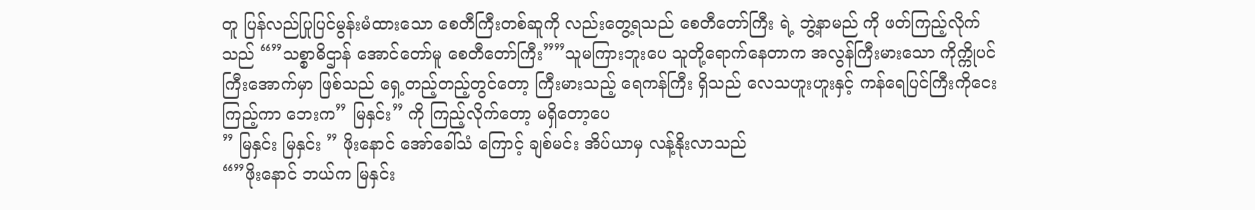တူ ပြန်လည်ပြုပြင်မွန်းမံထားသော စေတီကြီးတစ်ဆူကို လည်းတွေ့ရသည် စေတီတော်ကြီး ရဲ့ ဘွဲ့နာမည် ကို ဖတ်ကြည့်လိုက်သည် “”သစ္စာဓိဌာန် အောင်တော်မူ စေတီတော်ကြီး””သူမကြားဘူးပေ သူတို့ရောက်နေတာက အလွန်ကြီးမားသော ကိုက္ကိုပင်ကြီးအောက်မှာ ဖြစ်သည် ရှေ့တည့်တည့်တွင်တော့ ကြီးမားသည့် ရေကန်ကြီး ရှိသည် လေသဟူးဟူးနှင့် ကန်ရေပြင်ကြီးကိုငေးကြည့်ကာ ဘေးက” မြနှင်း” ကို ကြည့်လိုက်တော့ မရှိတော့ပေ
” မြနှင်း မြနှင်း ” ဖိုးနောင် အော်ခေါ်သံ ကြောင့် ချစ်မင်း အိပ်ယာမှ လန့်နိုးလာသည်
“”ဖိုးနောင် ဘယ်က မြနှင်း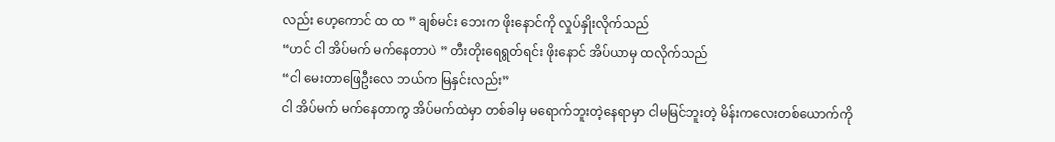လည်း ဟေ့ကောင် ထ ထ ” ချစ်မင်း ဘေးက ဖိုးနောင်ကို လှုပ်နှိုးလိုက်သည်
“ဟင် ငါ အိပ်မက် မက်နေတာပဲ ” တီးတိုးရေရွတ်ရင်း ဖိုးနောင် အိပ်ယာမှ ထလိုက်သည်
“ငါ မေးတာဖြေဦးလေ ဘယ်က မြနှင်းလည်း”
ငါ အိပ်မက် မက်နေတာကွ အိပ်မက်ထဲမှာ တစ်ခါမှ မရောက်ဘူးတဲ့နေရာမှာ ငါမမြင်ဘူးတဲ့ မိန်းကလေးတစ်ယောက်ကို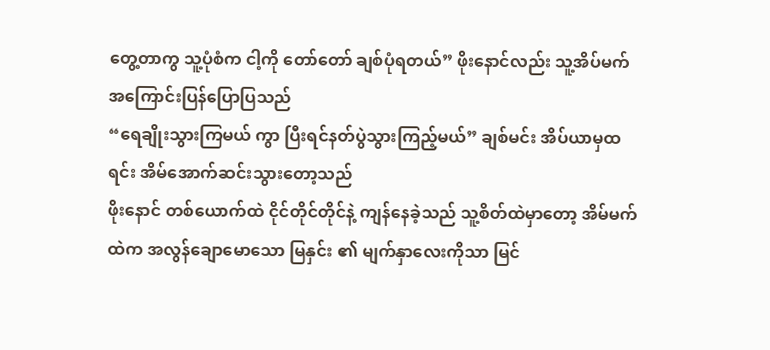တွေ့တာကွ သူ့ပုံစံက ငါ့ကို တော်တော် ချစ်ပုံရတယ်” ဖိုးနောင်လည်း သူ့အိပ်မက် အကြောင်းပြန်ပြောပြသည်
“ရေချိုးသွားကြမယ် ကွာ ပြီးရင်နတ်ပွဲသွားကြည့်မယ်” ချစ်မင်း အိပ်ယာမှထရင်း အိမ်အောက်ဆင်းသွားတော့သည်
ဖိုးနောင် တစ်ယောက်ထဲ ငိုင်တိုင်တိုင်နဲ့ ကျန်နေခဲ့သည် သူ့စိတ်ထဲမှာတော့ အိမ်မက်ထဲက အလွန်ချောမောသော မြနှင်း ၏ မျက်နှာလေးကိုသာ မြင်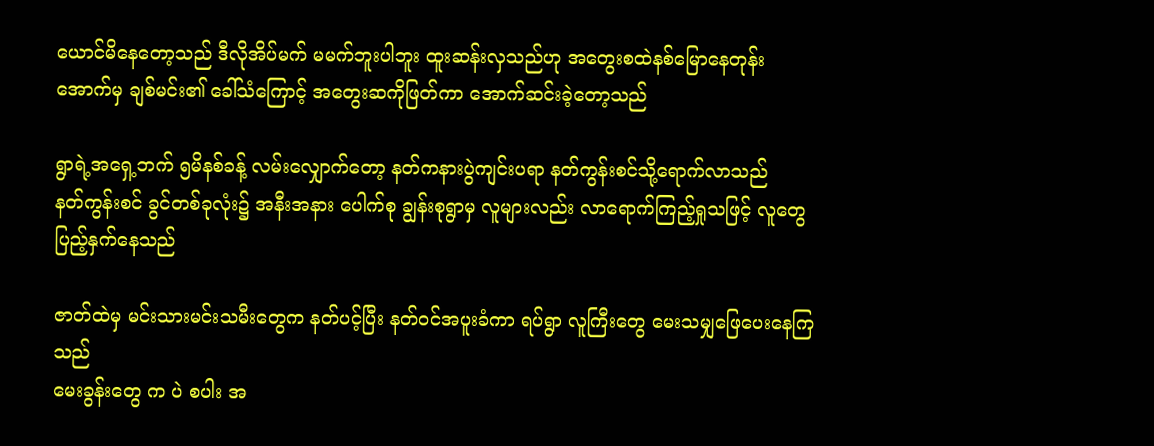ယောင်မိနေတော့သည် ဒီလိုအိပ်မက် မမက်ဘူးပါဘူး ထူးဆန်းလှသည်ဟု အတွေးစထဲနစ်မြောနေတုန်း
အောက်မှ ချစ်မင်း၏ ခေါ်သံကြောင့် အတွေးဆကိုဖြတ်ကာ အောက်ဆင်းခဲ့တော့သည်

ရွာရဲ့အရှေ့ဘက် ၅မိနစ်ခန့် လမ်းလျှောက်တော့ နတ်ကနားပွဲကျင်းပရာ နတ်ကွန်းစင်သို့ရောက်လာသည်
နတ်ကွန်းစင် ခွင်တစ်ခုလုံး၌ အနီးအနား ပေါက်စု ချွန်းစုရွာမှ လူများလည်း လာရောက်ကြည့်ရှုသဖြင့် လူတွေပြည့်နှက်နေသည်

ဇာတ်ထဲမှ မင်းသားမင်းသမီးတွေက နတ်ပင့်ပြီး နတ်ဝင်အပူးခံကာ ရပ်ရွာ လူကြီးတွေ မေးသမျှဖြေပေးနေကြသည်
မေးခွန်းတွေ က ပဲ စပါး အ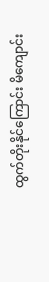ထွက်တိုးနိုင်ကြောင်း မိကျောင်း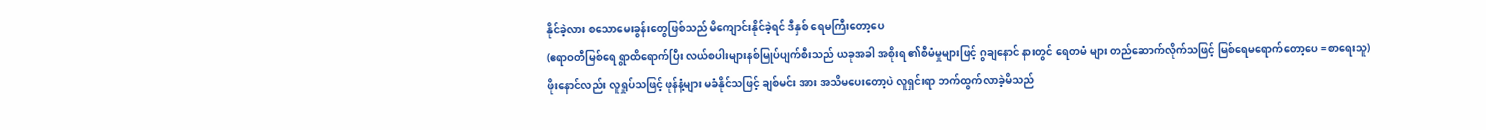နိုင်ခဲ့လား စသောမေးခွန်းတွေဖြစ်သည် မိကျောင်းနိုင်ခဲ့ရင် ဒီနှစ် ရေမကြီးတော့ပေ
(ဧရာဝတီမြစ်ရေ ရွာထိရောက်ပြီး လယ်စပါးများနစ်မြုပ်ပျက်စီးသည် ယခုအခါ အစိုးရ ၏စီမံမှုများဖြင့် ဂွချနောင် နားတွင် ရေတမံ များ တည်ဆောက်လိုက်သဖြင့် မြစ်ရေမရောက်တော့ပေ =စာရေးသူ)
ဖိုးနောင်လည်း လူရှုပ်သဖြင့် ဖုန်နံ့များ မခံနိုင်သဖြင့် ချစ်မင်း အား အသိမပေးတော့ပဲ လူရှင်းရာ ဘက်ထွက်လာခဲ့မိသည်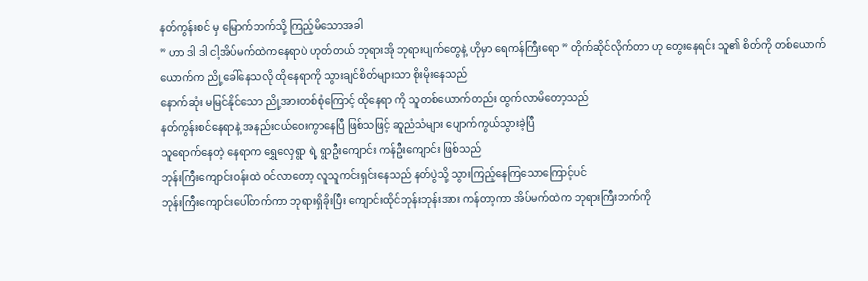နတ်ကွန်းစင် မှ မြောက်ဘက်သို့ ကြည့်မိသောအခါ
” ဟာ ဒါ ဒါ ငါ့အိပ်မက်ထဲကနေရာပဲ ဟုတ်တယ် ဘုရားအို ဘုရားပျက်တွေနဲ့ ဟိုမှာ ရေကန်ကြီးရော ” တိုက်ဆိုင်လိုက်တာ ဟု တွေးနေရင်း သူ၏ စိတ်ကို တစ်ယောက်ယောက်က ညို့ခေါ်နေသလို ထိုနေရာကို သွားချင်စိတ်များသာ စိုးမိုးနေသည်
နောက်ဆုံး မမြင်နိုင်သော ညို့အားတစ်စုံကြောင့် ထိုနေရာ ကို သူတစ်ယောက်တည်း ထွက်လာမိတော့သည်
နတ်ကွန်းစင်နေရာနဲ့ အနည်းငယ်ဝေးကွာနေပြီ ဖြစ်သဖြင့် ဆူညံသံများ ပျောက်ကွယ်သွားခဲ့ပြီ
သူရောက်နေတဲ့ နေရာက ရွှေလှေရွာ ရဲ့ ရွာဦးကျောင်း ကန်ဦးကျောင်း ဖြစ်သည်
ဘုန်းကြီးကျောင်းဝန်းထဲ ဝင်လာတော့ လူသူကင်းရှင်းနေသည် နတ်ပွဲသို့ သွားကြည့်နေကြသောကြောင့်ပင်
ဘုန်းကြီးကျောင်းပေါ်တက်ကာ ဘုရားရှိခိုးပြီး ကျောင်းထိုင်ဘုန်းဘုန်းအား ကန်တာ့ကာ အိပ်မက်ထဲက ဘုရားကြီးဘက်ကို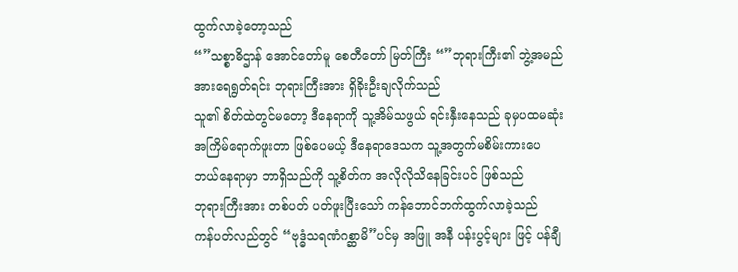ထွက်လာခဲ့တော့သည်
“”သစ္စာဓိဌာန် အောင်တော်မူ စေတီတော် မြတ်ကြီး “”ဘုရားကြီး၏ ဘွဲ့အမည်အားရေရွတ်ရင်း ဘုရားကြီးအား ရှိခိုးဦးချလိုက်သည်
သူ၏ စိတ်ထဲတွင်မတော့ ဒီနေရာကို သူ့အိမ်သဖွယ် ရင်းနှီးနေသည် ခုမှပထမဆုံးအကြိမ်ရောက်ဖူးတာ ဖြစ်ပေမယ့် ဒီနေရာဒေသက သူ့အတွက်မစိမ်းကားပေ ဘယ်နေရာမှာ ဘာရှိသည်ကို သူ့စိတ်က အလိုလိုသိနေခြင်းပင် ဖြစ်သည်
ဘုရားကြီးအား တစ်ပတ် ပတ်ဖူးပြီးသော် ကန်ဘောင်ဘက်ထွက်လာခဲ့သည်
ကန်ပတ်လည်တွင် “ဗုဒ္ဓံသရဏံဂစ္ဆာမိ”ပင်မှ အဖြူ အနီ ပန်းပွင့်များ ဖြင့် ပန်ချီ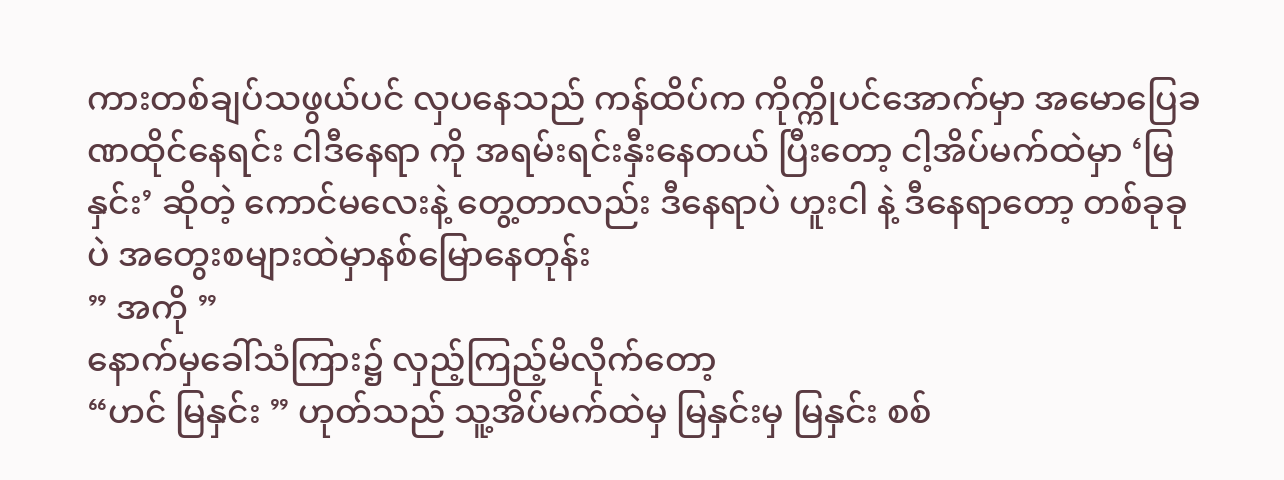ကားတစ်ချပ်သဖွယ်ပင် လှပနေသည် ကန်ထိပ်က ကိုက္ကိုပင်အောက်မှာ အမောပြေခဏထိုင်နေရင်း ငါဒီနေရာ ကို အရမ်းရင်းနှီးနေတယ် ပြီးတော့ ငါ့အိပ်မက်ထဲမှာ ‘မြနှင်း’ ဆိုတဲ့ ကောင်မလေးနဲ့ တွေ့တာလည်း ဒီနေရာပဲ ဟူးငါ နဲ့ ဒီနေရာတော့ တစ်ခုခုပဲ အတွေးစများထဲမှာနစ်မြောနေတုန်း
” အကို ”
နောက်မှခေါ်သံကြား၌ လှည့်ကြည့်မိလိုက်တော့
“ဟင် မြနှင်း ” ဟုတ်သည် သူ့အိပ်မက်ထဲမှ မြနှင်းမှ မြနှင်း စစ်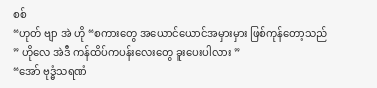စစ်
“ဟုတ် ဗျာ အဲ ဟို “စကားတွေ အယောင်ယောင်အမှားမှား ဖြစ်ကုန်တော့သည်
” ဟိုလေ အဲဒီ ကန်ထိပ်ကပန်းလေးတွေ ခူးပေးပါလား ”
“အော် ဗုဒ္ဓံသရဏံ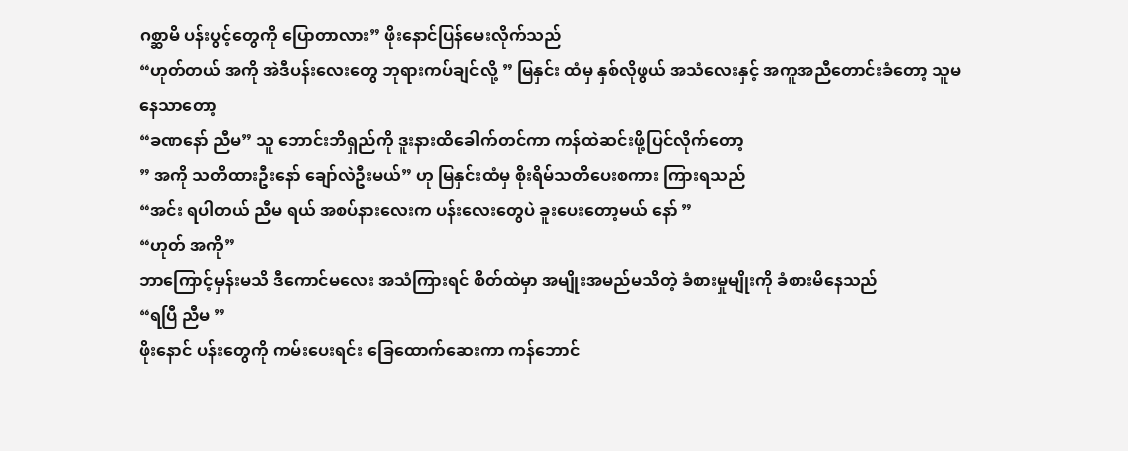ဂစ္ဆာမိ ပန်းပွင့်တွေကို ပြောတာလား” ဖိုးနောင်ပြန်မေးလိုက်သည်
“ဟုတ်တယ် အကို အဲဒီပန်းလေးတွေ ဘုရားကပ်ချင်လို့ ” မြနှင်း ထံမှ နှစ်လိုဖွယ် အသံလေးနှင့် အကူအညီတောင်းခံတော့ သူမနေသာတော့
“ခဏနော် ညီမ” သူ ဘောင်းဘိရှည်ကို ဒူးနားထိခေါက်တင်ကာ ကန်ထဲဆင်းဖို့ပြင်လိုက်တော့
” အကို သတိထားဦးနော် ချော်လဲဦးမယ်” ဟု မြနှင်းထံမှ စိုးရိမ်သတိပေးစကား ကြားရသည်
“အင်း ရပါတယ် ညီမ ရယ် အစပ်နားလေးက ပန်းလေးတွေပဲ ခူးပေးတော့မယ် နော် ”
“ဟုတ် အကို”
ဘာကြောင့်မှန်းမသိ ဒီကောင်မလေး အသံကြားရင် စိတ်ထဲမှာ အမျိုးအမည်မသိတဲ့ ခံစားမှုမျိုးကို ခံစားမိနေသည်
“ရပြီ ညီမ ”
ဖိုးနောင် ပန်းတွေကို ကမ်းပေးရင်း ခြေထောက်ဆေးကာ ကန်ဘောင်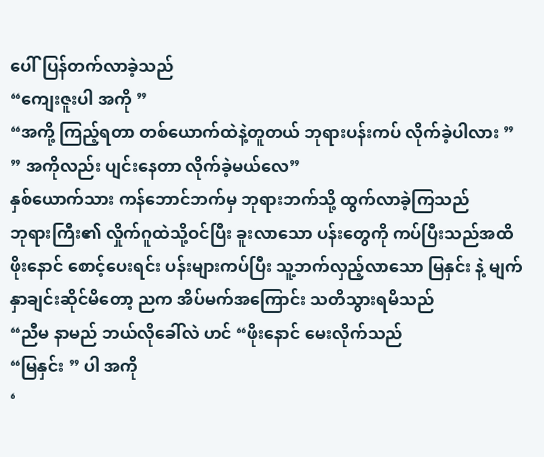ပေါ်ပြန်တက်လာခဲ့သည်
“ကျေးဇူးပါ အကို ”
“အကို့ ကြည့်ရတာ တစ်ယောက်ထဲနဲ့တူတယ် ဘုရားပန်းကပ် လိုက်ခဲ့ပါလား ”
” အကိုလည်း ပျင်းနေတာ လိုက်ခဲ့မယ်လေ”
နှစ်ယောက်သား ကန်ဘောင်ဘက်မှ ဘုရားဘက်သို့ ထွက်လာခဲ့ကြသည်
ဘုရားကြီး၏ လှိုက်ဂူထဲသို့ဝင်ပြီး ခူးလာသော ပန်းတွေကို ကပ်ပြီးသည်အထိ ဖိုးနောင် စောင့်ပေးရင်း ပန်းများကပ်ပြီး သူ့ဘက်လှည့်လာသော မြနှင်း နဲ့ မျက်နှာချင်းဆိုင်မိတော့ ညက အိပ်မက်အကြောင်း သတိသွားရမိသည်
“ညီမ နာမည် ဘယ်လိုခေါ်လဲ ဟင် “ဖိုးနောင် မေးလိုက်သည်
“မြနှင်း ” ပါ အကို
‘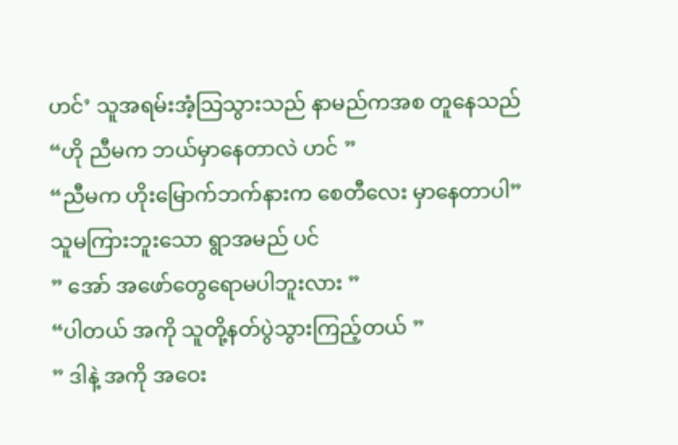ဟင်’ သူအရမ်းအံ့သြသွားသည် နာမည်ကအစ တူနေသည်
“ဟို ညီမက ဘယ်မှာနေတာလဲ ဟင် ”
“ညီမက ဟိုးမြောက်ဘက်နားက စေတီလေး မှာနေတာပါ”
သူမကြားဘူးသော ရွာအမည် ပင်
” အော် အဖော်တွေရောမပါဘူးလား ”
“ပါတယ် အကို သူတို့နတ်ပွဲသွားကြည့်တယ် ”
” ဒါနဲ့ အကို အဝေး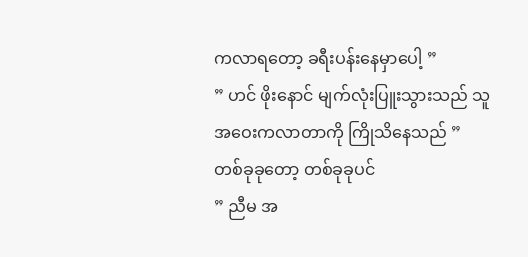ကလာရတော့ ခရီးပန်းနေမှာပေါ့ ”
” ဟင် ဖိုးနောင် မျက်လုံးပြူးသွားသည် သူ အဝေးကလာတာကို ကြိုသိနေသည် ”
တစ်ခုခုတော့ တစ်ခုခုပင်
” ညီမ အ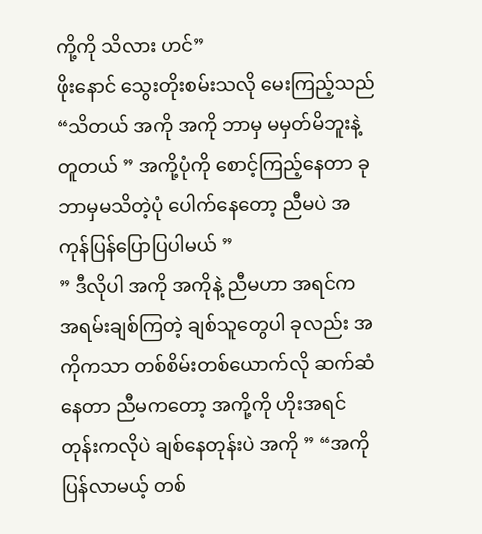ကို့ကို သိလား ဟင်”
ဖိုးနောင် သွေးတိုးစမ်းသလို မေးကြည့်သည်
“သိတယ် အကို အကို ဘာမှ မမှတ်မိဘူးနဲ့ တူတယ် ” အကို့ပုံကို စောင့်ကြည့်နေတာ ခုဘာမှမသိတဲ့ပုံ ပေါက်နေတော့ ညီမပဲ အကုန်ပြန်ပြောပြပါမယ် ”
” ဒီလိုပါ အကို အကိုနဲ့ ညီမဟာ အရင်က အရမ်းချစ်ကြတဲ့ ချစ်သူတွေပါ ခုလည်း အကိုကသာ တစ်စိမ်းတစ်ယောက်လို ဆက်ဆံနေတာ ညီမကတော့ အကို့ကို ဟိုးအရင်တုန်းကလိုပဲ ချစ်နေတုန်းပဲ အကို ” “အကို ပြန်လာမယ့် တစ်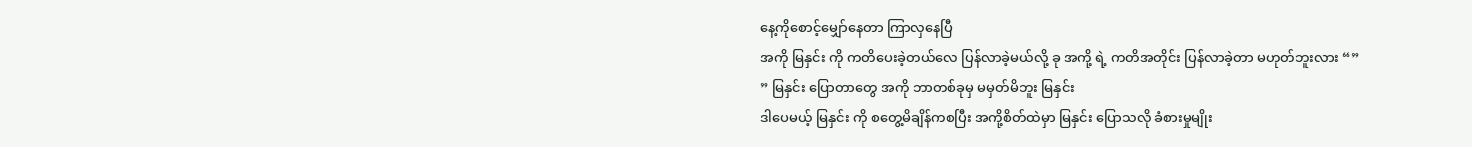နေ့ကိုစောင့်မျှော်နေတာ ကြာလှနေပြီ
အကို မြနှင်း ကို ကတိပေးခဲ့တယ်လေ ပြန်လာခဲ့မယ်လို့ ခု အကို့ ရဲ့ ကတိအတိုင်း ပြန်လာခဲ့တာ မဟုတ်ဘူးလား “”
” မြနှင်း ပြောတာတွေ အကို ဘာတစ်ခုမှ မမှတ်မိဘူး မြနှင်း
ဒါပေမယ့် မြနှင်း ကို စတွေ့မိချိန်ကစပြီး အကို့စိတ်ထဲမှာ မြနှင်း ပြောသလို ခံစားမှုမျိုး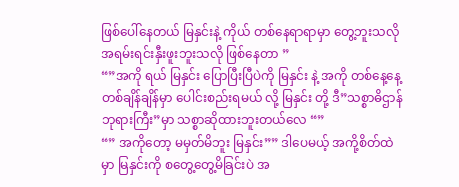ဖြစ်ပေါ်နေတယ် မြနှင်းနဲ့ ကိုယ် တစ်နေရာရာမှာ တွေ့ဘူးသလို အရမ်းရင်းနှီးဖူးဘူးသလို ဖြစ်နေတာ ”
“”အကို ရယ် မြနှင်း ပြောပြီးပြီပဲကို မြနှင်း နဲ့ အကို တစ်နေ့နေ့တစ်ချိန်ချိန်မှာ ပေါင်းစည်းရမယ် လို့ မြနှင်း တို့ ဒီ”သစ္စာဓိဌာန် ဘုရားကြီး”မှာ သစ္စာဆိုထားဘူးတယ်လေ “”
“” အကိုတော့ မမှတ်မိဘူး မြနှင်း”” ဒါပေမယ့် အကို့စိတ်ထဲမှာ မြနှင်းကို စတွေ့တွေ့မိခြင်းပဲ အ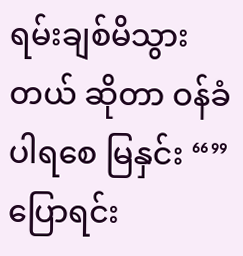ရမ်းချစ်မိသွားတယ် ဆိုတာ ဝန်ခံပါရစေ မြနှင်း “” ပြောရင်း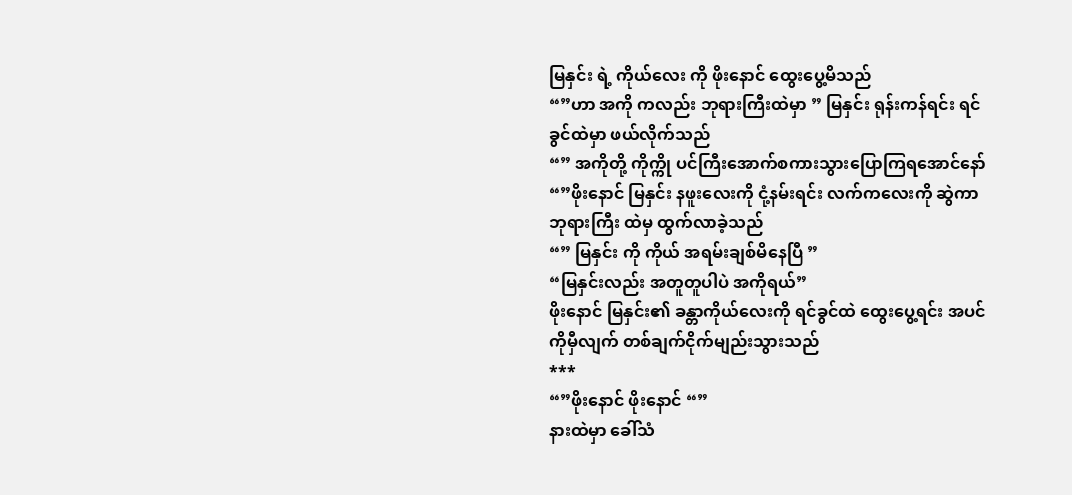မြနှင်း ရဲ့ ကိုယ်လေး ကို ဖိုးနောင် ထွေးပွေ့မိသည်
“”ဟာ အကို ကလည်း ဘုရားကြီးထဲမှာ ” မြနှင်း ရုန်းကန်ရင်း ရင်ခွင်ထဲမှာ ဖယ်လိုက်သည်
“” အကိုတို့ ကိုက္ကို ပင်ကြီးအောက်စကားသွားပြောကြရအောင်နော် “”ဖိုးနောင် မြနှင်း နဖူးလေးကို ငုံ့နမ်းရင်း လက်ကလေးကို ဆွဲကာ ဘုရားကြီး ထဲမှ ထွက်လာခဲ့သည်
“” မြနှင်း ကို ကိုယ် အရမ်းချစ်မိနေပြီ ”
“မြနှင်းလည်း အတူတူပါပဲ အကိုရယ်”
ဖိုးနောင် မြနှင်း၏ ခန္တာကိုယ်လေးကို ရင်ခွင်ထဲ ထွေးပွေ့ရင်း အပင်ကိုမှီလျက် တစ်ချက်ငိုက်မျည်းသွားသည်
***
“”ဖိုးနောင် ဖိုးနောင် “”
နားထဲမှာ ခေါ်သံ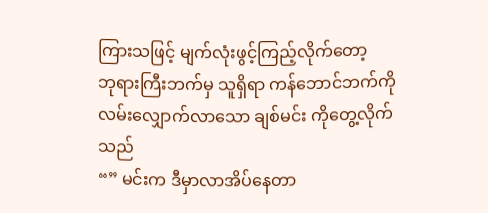ကြားသဖြင့် မျက်လုံးဖွင့်ကြည့်လိုက်တော့
ဘုရားကြီးဘက်မှ သူရှိရာ ကန်ဘောင်ဘက်ကို လမ်းလျှောက်လာသော ချစ်မင်း ကိုတွေ့လိုက်သည်
“” မင်းက ဒီမှာလာအိပ်နေတာ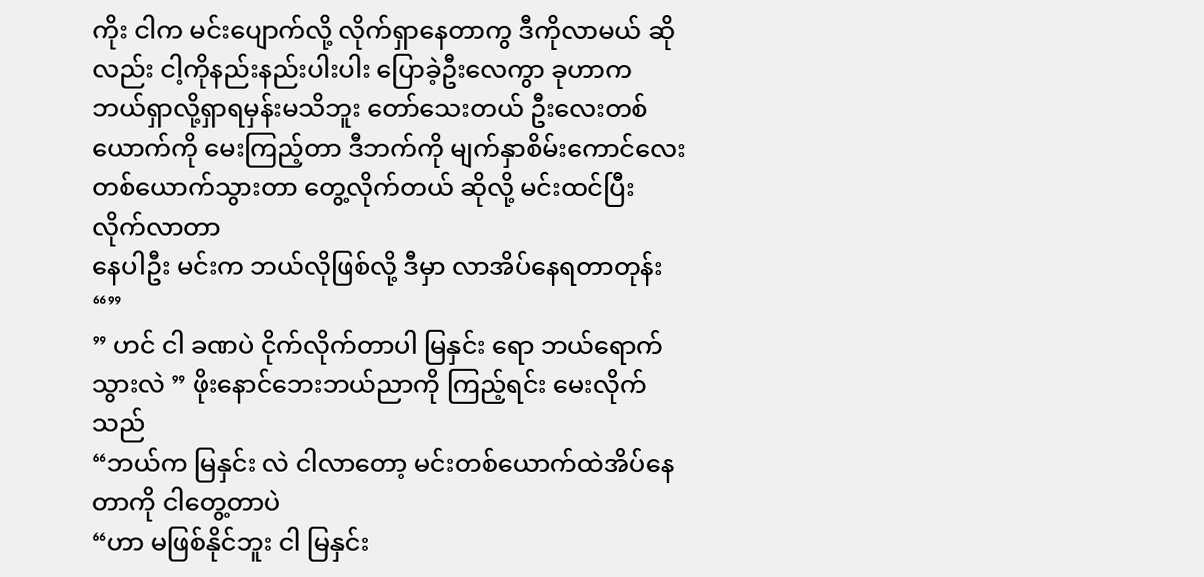ကိုး ငါက မင်းပျောက်လို့ လိုက်ရှာနေတာကွ ဒီကိုလာမယ် ဆိုလည်း ငါ့ကိုနည်းနည်းပါးပါး ပြောခဲ့ဦးလေကွာ ခုဟာက ဘယ်ရှာလို့ရှာရမှန်းမသိဘူး တော်သေးတယ် ဦးလေးတစ်ယောက်ကို မေးကြည့်တာ ဒီဘက်ကို မျက်နှာစိမ်းကောင်လေးတစ်ယောက်သွားတာ တွေ့လိုက်တယ် ဆိုလို့ မင်းထင်ပြီး လိုက်လာတာ
နေပါဦး မင်းက ဘယ်လိုဖြစ်လို့ ဒီမှာ လာအိပ်နေရတာတုန်း “”
” ဟင် ငါ ခဏပဲ ငိုက်လိုက်တာပါ မြနှင်း ရော ဘယ်ရောက်သွားလဲ ” ဖိုးနောင်ဘေးဘယ်ညာကို ကြည့်ရင်း မေးလိုက်သည်
“ဘယ်က မြနှင်း လဲ ငါလာတော့ မင်းတစ်ယောက်ထဲအိပ်နေတာကို ငါတွေ့တာပဲ
“ဟာ မဖြစ်နိုင်ဘူး ငါ မြနှင်း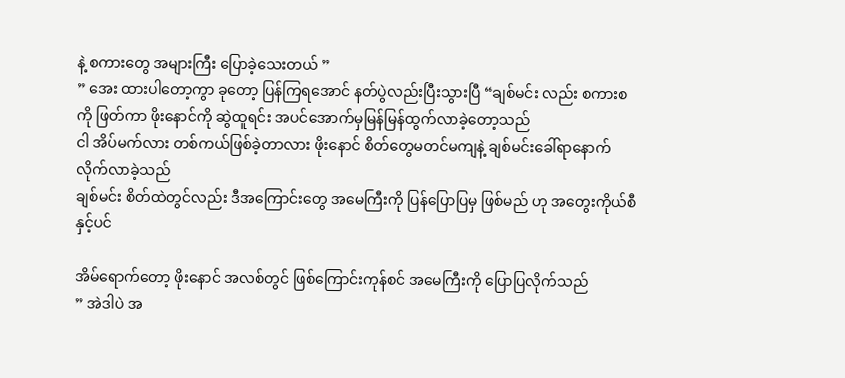နဲ့ စကားတွေ အများကြီး ပြောခဲ့သေးတယ် ”
” အေး ထားပါတော့ကွာ ခုတော့ ပြန်ကြရအောင် နတ်ပွဲလည်းပြီးသွားပြီ “ချစ်မင်း လည်း စကားစကို ဖြတ်ကာ ဖိုးနောင်ကို ဆွဲထူရင်း အပင်အောက်မှမြန်မြန်ထွက်လာခဲ့တော့သည်
ငါ အိပ်မက်လား တစ်ကယ်ဖြစ်ခဲ့တာလား ဖိုးနောင် စိတ်တွေမတင်မကျနဲ့ ချစ်မင်းခေါ်ရာနောက် လိုက်လာခဲ့သည်
ချစ်မင်း စိတ်ထဲတွင်လည်း ဒီအကြောင်းတွေ အမေကြီးကို ပြန်ပြောပြမှ ဖြစ်မည် ဟု အတွေးကိုယ်စီနှင့်ပင်

အိမ်ရောက်တော့ ဖိုးနောင် အလစ်တွင် ဖြစ်ကြောင်းကုန်စင် အမေကြီးကို ပြောပြလိုက်သည်
” အဲဒါပဲ အ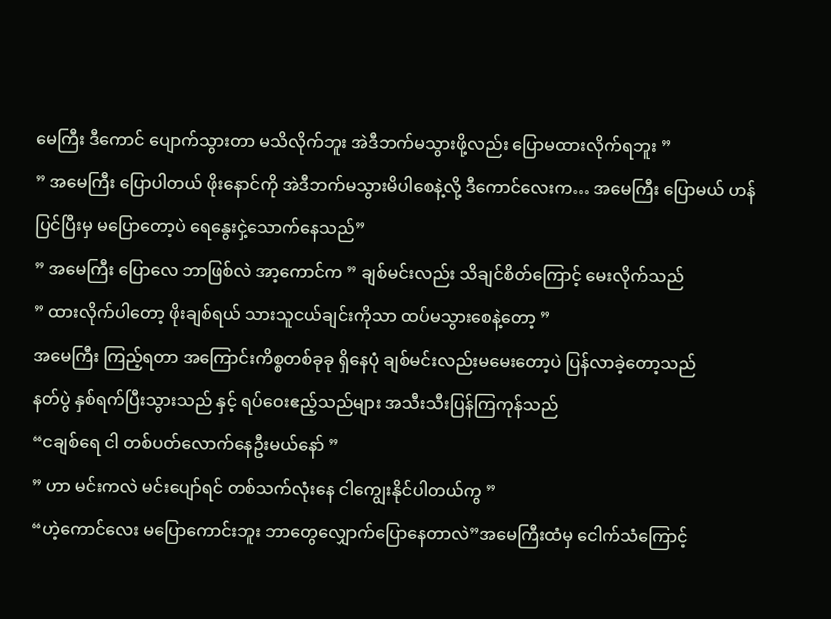မေကြီး ဒီကောင် ပျောက်သွားတာ မသိလိုက်ဘူး အဲဒီဘက်မသွားဖို့လည်း ပြောမထားလိုက်ရဘူး ”
” အမေကြီး ပြောပါတယ် ဖိုးနောင်ကို အဲဒီဘက်မသွားမိပါစေနဲ့လို့ ဒီကောင်လေးက… အမေကြီး ပြောမယ် ဟန်ပြင်ပြီးမှ မပြောတော့ပဲ ရေနွေးငှဲ့သောက်နေသည်”
” အမေကြီး ပြောလေ ဘာဖြစ်လဲ အာ့ကောင်က ” ချစ်မင်းလည်း သိချင်စိတ်ကြောင့် မေးလိုက်သည်
” ထားလိုက်ပါတော့ ဖိုးချစ်ရယ် သားသူငယ်ချင်းကိုသာ ထပ်မသွားစေနဲ့တော့ ”
အမေကြီး ကြည့်ရတာ အကြောင်းကိစ္စတစ်ခုခု ရှိနေပုံ ချစ်မင်းလည်းမမေးတော့ပဲ ပြန်လာခဲ့တော့သည်
နတ်ပွဲ နှစ်ရက်ပြီးသွားသည် နှင့် ရပ်ဝေးဧည့်သည်များ အသီးသီးပြန်ကြကုန်သည်
“ငချစ်ရေ ငါ တစ်ပတ်လောက်နေဦးမယ်နော် ”
” ဟာ မင်းကလဲ မင်းပျော်ရင် တစ်သက်လုံးနေ ငါကျွေးနိုင်ပါတယ်ကွ ”
“ဟဲ့ကောင်လေး မပြောကောင်းဘူး ဘာတွေလျှောက်ပြောနေတာလဲ”အမေကြီးထံမှ ငေါက်သံကြောင့်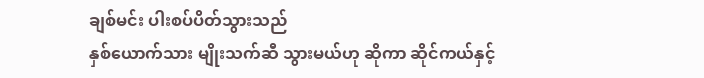ချစ်မင်း ပါးစပ်ပိတ်သွားသည်
နှစ်ယောက်သား မျိုးသက်ဆီ သွားမယ်ဟု ဆိုကာ ဆိုင်ကယ်နှင့်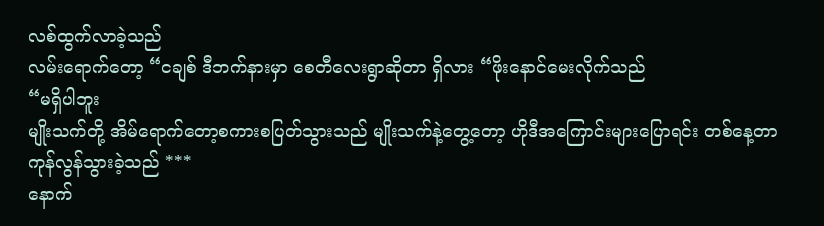လစ်ထွက်လာခဲ့သည်
လမ်းရောက်တော့ “ငချစ် ဒီဘက်နားမှာ စေတီလေးရွာဆိုတာ ရှိလား “ဖိုးနောင်မေးလိုက်သည်
“မရှိပါဘူး
မျိုးသက်တို့ အိမ်ရောက်တော့စကားစပြတ်သွားသည် မျိုးသက်နဲ့တွေ့တော့ ဟိုဒီအကြောင်းများပြောရင်း တစ်နေ့တာ ကုန်လွန်သွားခဲ့သည် ***
နောက်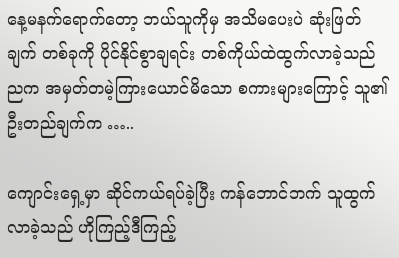နေ့မနက်ရောက်တော့ ဘယ်သူကိုမှ အသိမပေးပဲ ဆုံးဖြတ်ချက် တစ်ခုကို ပိုင်နိုင်စွာချရင်း တစ်ကိုယ်ထဲထွက်လာခဲ့သည် ညက အမှတ်တမဲ့ကြားယောင်မိသော စကားများကြောင့် သူ၏ ဦးတည်ချက်က …..

ကျောင်းရှေ့မှာ ဆိုင်ကယ်ရပ်ခဲ့ပြီး ကန်ဘောင်ဘက် သူထွက်လာခဲ့သည် ဟိုကြည့်ဒီကြည့်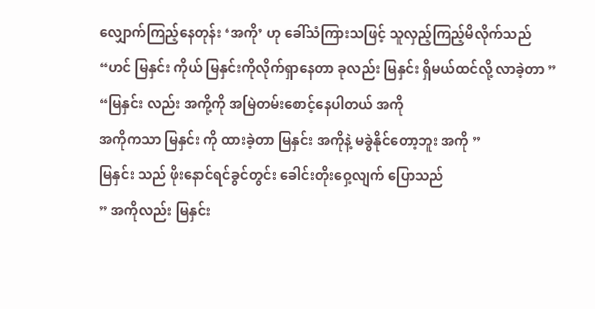လျှောက်ကြည့်နေတုန်း ‘အကို’ ဟု ခေါ်သံကြားသဖြင့် သူလှည့်ကြည့်မိလိုက်သည်
“ဟင် မြနှင်း ကိုယ် မြနှင်းကိုလိုက်ရှာနေတာ ခုလည်း မြနှင်း ရှိမယ်ထင်လို့ လာခဲ့တာ ”
“မြနှင်း လည်း အကို့ကို အမြဲတမ်းစောင့်နေပါတယ် အကို
အကိုကသာ မြနှင်း ကို ထားခဲ့တာ မြနှင်း အကိုနဲ့ မခွဲနိုင်တော့ဘူး အကို ”
မြနှင်း သည် ဖိုးနောင်ရင်ခွင်တွင်း ခေါင်းတိုးဝှေ့လျက် ပြောသည်
” အကိုလည်း မြနှင်း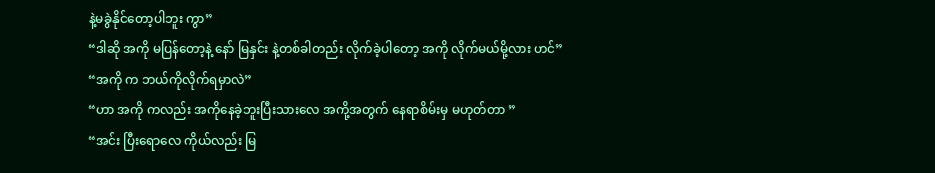နဲ့မခွဲနိုင်တော့ပါဘူး ကွာ”
“ဒါဆို အကို မပြန်တော့နဲ့ နော် မြနှင်း နဲ့တစ်ခါတည်း လိုက်ခဲ့ပါတော့ အကို လိုက်မယ်မို့လား ဟင်”
“အကို က ဘယ်ကိုလိုက်ရမှာလဲ”
“ဟာ အကို ကလည်း အကိုနေခဲ့ဘူးပြီးသားလေ အကို့အတွက် နေရာစိမ်းမှ မဟုတ်တာ ”
“အင်း ပြီးရောလေ ကိုယ်လည်း မြ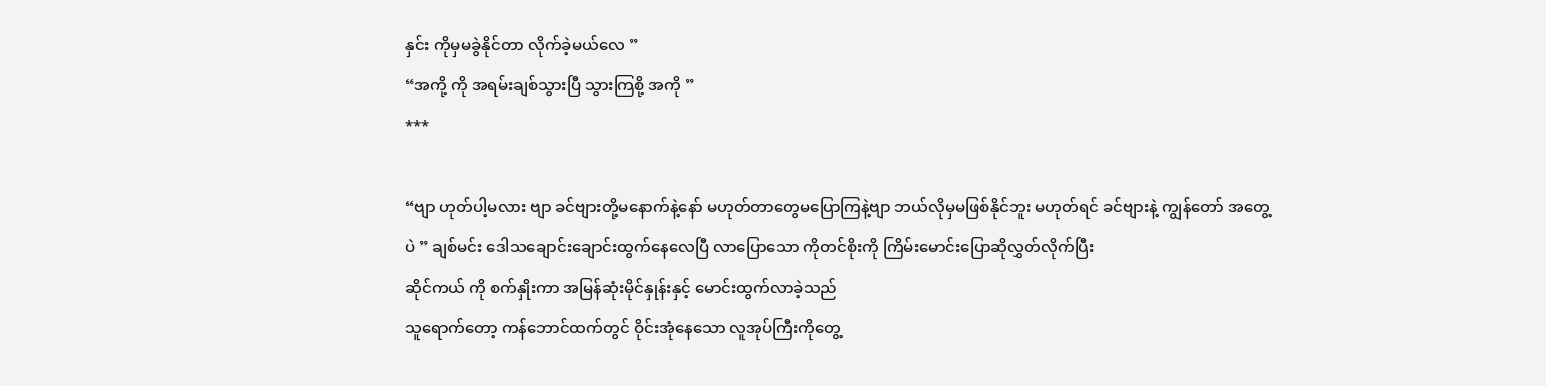နှင်း ကိုမှမခွဲနိုင်တာ လိုက်ခဲ့မယ်လေ ”
“အကို့ ကို အရမ်းချစ်သွားပြီ သွားကြစို့ အကို ”
***

“ဗျာ ဟုတ်ပါ့မလား ဗျာ ခင်ဗျားတို့မနောက်နဲ့နော် မဟုတ်တာတွေမပြောကြနဲ့ဗျာ ဘယ်လိုမှမဖြစ်နိုင်ဘူး မဟုတ်ရင် ခင်ဗျားနဲ့ ကျွန်တော် အတွေ့ပဲ ” ချစ်မင်း ဒေါသချောင်းချောင်းထွက်နေလေပြီ လာပြောသော ကိုတင်စိုးကို ကြိမ်းမောင်းပြောဆိုလွှတ်လိုက်ပြီး
ဆိုင်ကယ် ကို စက်နှိုးကာ အမြန်ဆုံးမိုင်နှုန်းနှင့် မောင်းထွက်လာခဲ့သည်
သူရောက်တော့ ကန်ဘောင်ထက်တွင် ဝိုင်းအုံနေသော လူအုပ်ကြီးကိုတွေ့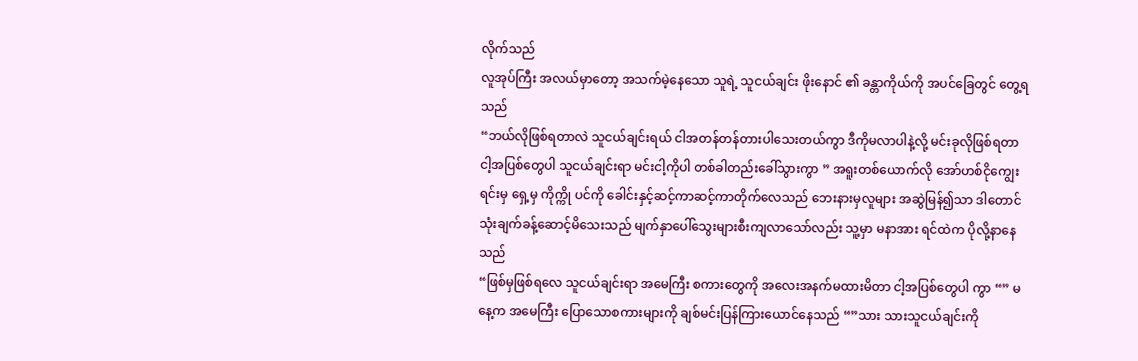လိုက်သည်
လူအုပ်ကြီး အလယ်မှာတော့ အသက်မဲ့နေသော သူရဲ့ သူငယ်ချင်း ဖိုးနောင် ၏ ခန္တာကိုယ်ကို အပင်ခြေတွင် တွေ့ရသည်
“ဘယ်လိုဖြစ်ရတာလဲ သူငယ်ချင်းရယ် ငါအတန်တန်တားပါသေးတယ်ကွာ ဒီကိုမလာပါနဲ့လို့ မင်းခုလိုဖြစ်ရတာ ငါ့အပြစ်တွေပါ သူငယ်ချင်းရာ မင်းငါ့ကိုပါ တစ်ခါတည်းခေါ်သွားကွာ ” အရူးတစ်ယောက်လို အော်ဟစ်ငိုကျွေးရင်းမှ ရှေ့မှ ကိုက္ကို ပင်ကို ခေါင်းနှင့်ဆင့်ကာဆင့်ကာတိုက်လေသည် ဘေးနားမှလူများ အဆွဲမြန်၍သာ ဒါတောင် သုံးချက်ခန့်ဆောင့်မိသေးသည် မျက်နှာပေါ်သွေးများစီးကျလာသော်လည်း သူ့မှာ မနာအား ရင်ထဲက ပိုလို့နာနေသည်
“ဖြစ်မှဖြစ်ရလေ သူငယ်ချင်းရာ အမေကြီး စကားတွေကို အလေးအနက်မထားမိတာ ငါ့အပြစ်တွေပါ ကွာ “” မနေ့က အမေကြီး ပြောသောစကားများကို ချစ်မင်းပြန်ကြားယောင်နေသည် “”သား သားသူငယ်ချင်းကို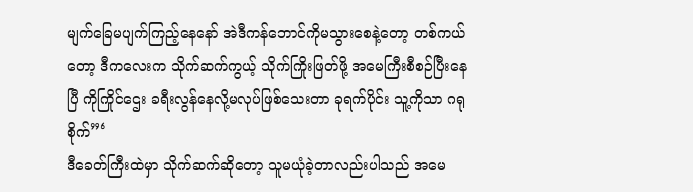မျက်ခြေမပျက်ကြည့်နေနော် အဲဒီကန်ဘောင်ကိုမသွားစေနဲ့တော့ တစ်ကယ်တော့ ဒီကလေးက သိုက်ဆက်ကွယ့် သိုက်ကြိုးဖြတ်ဖို့ အမေကြီးစီစဉ်ပြီးနေပြီ ကိုကြိုင်ဌေး ခရီးလွန်နေလို့မလုပ်ဖြစ်သေးတာ ခုရက်ပိုင်း သူ့ကိုသာ ဂရုစိုက်”‘
ဒီခေတ်ကြီးထဲမှာ သိုက်ဆက်ဆိုတော့ သူမယုံခဲ့တာလည်းပါသည် အမေ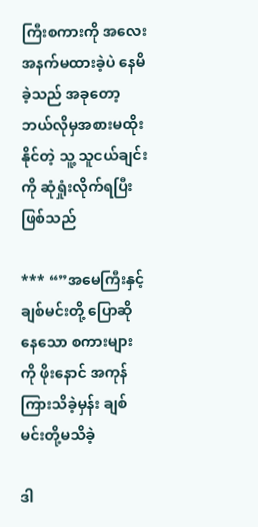ကြီးစကားကို အလေးအနက်မထားခဲ့ပဲ နေမိခဲ့သည် အခုတော့ ဘယ်လိုမှအစားမထိုးနိုင်တဲ့ သူ့ သူငယ်ချင်းကို ဆုံရှုံးလိုက်ရပြီးဖြစ်သည်

*** “”အမေကြီးနှင့် ချစ်မင်းတို့ ပြောဆိုနေသော စကားများကို ဖိုးနောင် အကုန်ကြားသိခဲ့မှန်း ချစ်မင်းတို့မသိခဲ့

ဒါ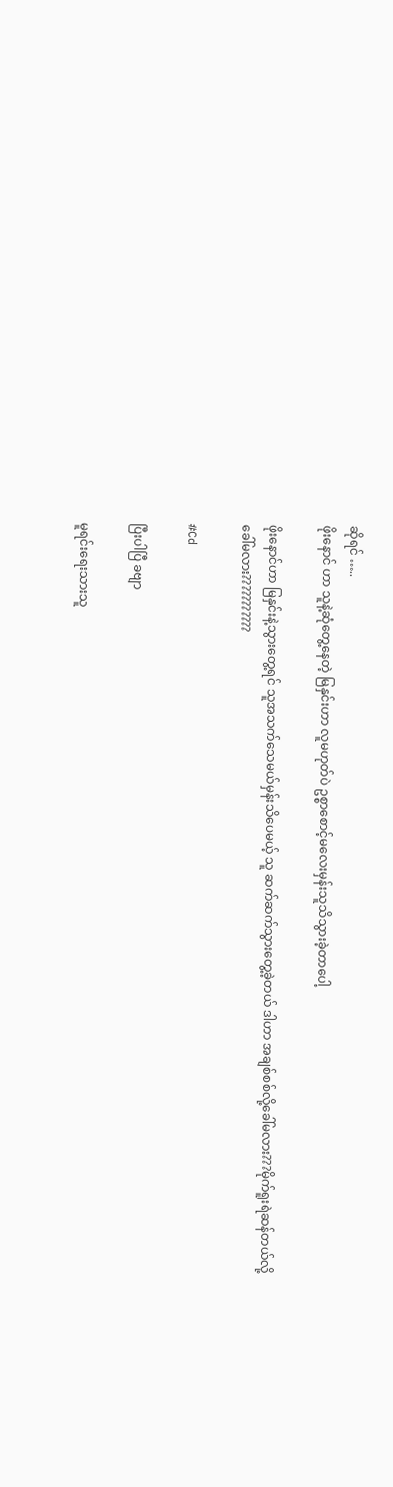ဆိုရင် …..
ဖိုးနောင် ဟာ သူနဲ့ဆုံတွေ့နေတဲ့ မြနှင်းဟာ လူမဟုတ်ပဲ ဥစ္စာစောင့်မလေးမှန်းသူသိသွားခဲ့တာပေါ့

ဖိုးနောင်ဟာ မြနှင်းနဲ့သွားတွေ့ရင် သူအသက်သေမယ်မှန်းသိပေမယ့် သူ ဆက်ဆက်သွားတွေ့ခဲ့တယ် ဒါဟာ အချစ်စစ်လို့ခေါ်မလား???မိုက်ရူးရဲဆန်တယ်လို့ ခေါ်မလား???????????

#Cd

ပြီးပါပြီ ခဗျာ

မူရင်းရေးသားသူ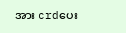အား crdပေး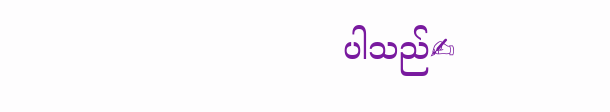ပါသည်✍